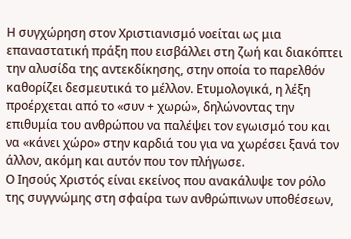Η συγχώρηση στον Χριστιανισμό νοείται ως μια επαναστατική πράξη που εισβάλλει στη ζωή και διακόπτει την αλυσίδα της αντεκδίκησης, στην οποία το παρελθόν καθορίζει δεσμευτικά το μέλλον. Ετυμολογικά, η λέξη προέρχεται από το «συν + χωρώ», δηλώνοντας την επιθυμία του ανθρώπου να παλέψει τον εγωισμό του και να «κάνει χώρο» στην καρδιά του για να χωρέσει ξανά τον άλλον, ακόμη και αυτόν που τον πλήγωσε.
Ο Ιησούς Χριστός είναι εκείνος που ανακάλυψε τον ρόλο της συγγνώμης στη σφαίρα των ανθρώπινων υποθέσεων,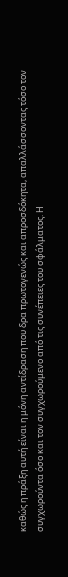καθώς η πράξη αυτή είναι η μόνη αντίδραση που δρα πρωτογενώς και απροσδόκητα, απαλλάσσοντας τόσο τον συγχωρούντα όσο και τον συγχωρούμενο από τις συνέπειες του σφάλματος. Η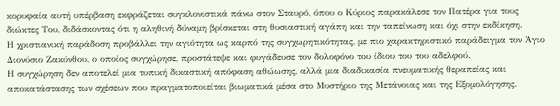κορυφαία αυτή υπέρβαση εκφράζεται συγκλονιστικά πάνω στον Σταυρό, όπου ο Κύριος παρακάλεσε τον Πατέρα για τους διώκτες Του, διδάσκοντας ότι η αληθινή δύναμη βρίσκεται στη θυσιαστική αγάπη και την ταπείνωση και όχι στην εκδίκηση.
Η χριστιανική παράδοση προβάλλει την αγιότητα ως καρπό της συγχωρητικότητας, με πιο χαρακτηριστικό παράδειγμα τον Άγιο Διονύσιο Ζακύνθου, ο οποίος συγχώρησε, προστάτεψε και φυγάδευσε τον δολοφόνο του ίδιου του του αδελφού.
Η συγχώρηση δεν αποτελεί μια τυπική δικαστική απόφαση αθώωσης, αλλά μια διαδικασία πνευματικής θεραπείας και αποκατάστασης των σχέσεων που πραγματοποιείται βιωματικά μέσα στο Μυστήριο της Μετάνοιας και της Εξομολόγησης.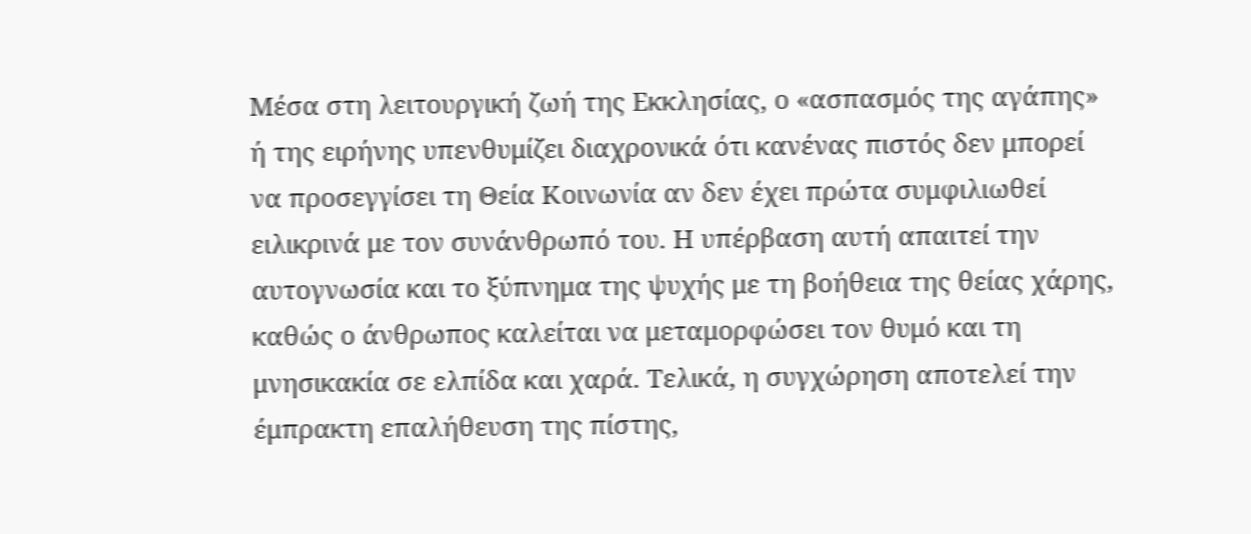Μέσα στη λειτουργική ζωή της Εκκλησίας, ο «ασπασμός της αγάπης» ή της ειρήνης υπενθυμίζει διαχρονικά ότι κανένας πιστός δεν μπορεί να προσεγγίσει τη Θεία Κοινωνία αν δεν έχει πρώτα συμφιλιωθεί ειλικρινά με τον συνάνθρωπό του. Η υπέρβαση αυτή απαιτεί την αυτογνωσία και το ξύπνημα της ψυχής με τη βοήθεια της θείας χάρης, καθώς ο άνθρωπος καλείται να μεταμορφώσει τον θυμό και τη μνησικακία σε ελπίδα και χαρά. Τελικά, η συγχώρηση αποτελεί την έμπρακτη επαλήθευση της πίστης,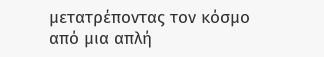μετατρέποντας τον κόσμο από μια απλή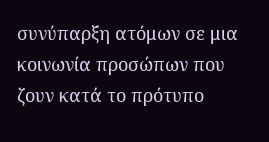συνύπαρξη ατόμων σε μια κοινωνία προσώπων που ζουν κατά το πρότυπο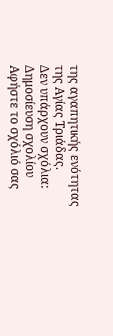της αγαπητικής ενότητας της Αγίας Τριάδας.
Δεν υπάρχουν σχόλια:
Δημοσίευση σχολίου
Αφήστε το σχόλιό σας